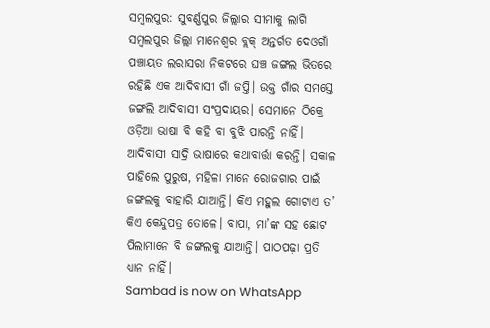ସମ୍ବଲପୁର: ସୁବର୍ଣ୍ଣପୁର ଜିଲ୍ଲାର ସୀମାକୁ ଲାଗି ସମ୍ବଲପୁର ଜିଲ୍ଲା ମାନେଶ୍ବର ବ୍ଲକ୍ ଅନ୍ତର୍ଗତ ଦେଓଗାଁ ପଞ୍ଚାୟତ ଲରାସରା ନିକଟରେ ଘଞ୍ଚ ଜଙ୍ଗଲ ଭିତରେ ରହିଛି ଏକ ଆଦିବାସୀ ଗାଁ ଜପ୍ତି। ଉକ୍ତ ଗାଁର ସମସ୍ତେ ଜଙ୍ଗଲି ଆଦିବାସୀ ସଂପ୍ରଦାୟର। ସେମାନେ ଠିକ୍ରେ ଓଡ଼ିଆ ଭାଷା ବି କହି ବା ବୁଝି ପାରନ୍ତି ନାହିଁ। ଆଦିବାସୀ ସାଦ୍ରି ଭାଷାରେ କଥାବାର୍ତ୍ତା କରନ୍ତି। ସକାଳ ପାହିଲେ ପୁରୁଷ, ମହିଳା ମାନେ ରୋଜଗାର ପାଇଁ ଜଙ୍ଗଲକୁ ବାହାରି ଯାଆନ୍ତି। କିଏ ମହୁଲ ଗୋଟାଏ ତ’ କିଏ କେନ୍ଦୁପତ୍ର ତୋଳେ। ବାପା, ମା’ଙ୍କ ସହ ଛୋଟ ପିଲାମାନେ ବି ଜଙ୍ଗଲକୁ ଯାଆନ୍ତି। ପାଠପଢ଼ା ପ୍ରତି ଧ୍ୟାନ ନାହିଁ।
Sambad is now on WhatsApp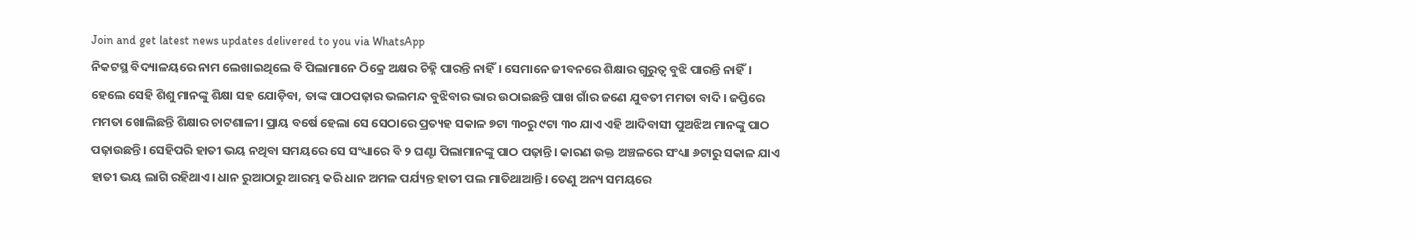Join and get latest news updates delivered to you via WhatsApp
ନିକଟସ୍ଥ ବିଦ୍ୟାଳୟରେ ନାମ ଲେଖାଇଥିଲେ ବି ପିଲାମାନେ ଠିକ୍ରେ ଅକ୍ଷର ଚିହ୍ନି ପାରନ୍ତି ନାହିଁ। ସେମାନେ ଜୀବନରେ ଶିକ୍ଷାର ଗୁରୁତ୍ବ ବୁଝି ପାରନ୍ତି ନାହିଁ। ହେଲେ ସେହି ଶିଶୁ ମାନଙ୍କୁ ଶିକ୍ଷା ସହ ଯୋଡ଼ିବା, ତାଙ୍କ ପାଠପଢ଼ାର ଭଲମନ୍ଦ ବୁଝିବାର ଭାର ଉଠାଇଛନ୍ତି ପାଖ ଗାଁର ଜଣେ ଯୁବତୀ ମମତା ବାଦି। ଜପ୍ତିରେ ମମତା ଖୋଲିଛନ୍ତି ଶିକ୍ଷାର ଚାଟଶାଳୀ। ପ୍ରାୟ ବର୍ଷେ ହେଲା ସେ ସେଠାରେ ପ୍ରତ୍ୟହ ସକାଳ ୭ଟା ୩୦ରୁ ୯ଟା ୩୦ ଯାଏ ଏହି ଆଦିବାସୀ ପୁଅଝିଅ ମାନଙ୍କୁ ପାଠ ପଢ଼ାଉଛନ୍ତି। ସେହିପରି ହାତୀ ଭୟ ନଥିବା ସମୟରେ ସେ ସଂଧ୍ୟାରେ ବି ୨ ଘଣ୍ଟା ପିଲାମାନଙ୍କୁ ପାଠ ପଢ଼ାନ୍ତି। କାରଣ ଉକ୍ତ ଅଞ୍ଚଳରେ ସଂଧ୍ୟା ୬ଟାରୁ ସକାଳ ଯାଏ ହାତୀ ଭୟ ଲାଗି ରହିଥାଏ। ଧାନ ରୁଆଠାରୁ ଆରମ୍ଭ କରି ଧାନ ଅମଳ ପର୍ଯ୍ୟନ୍ତ ହାତୀ ପଲ ମାତିଥାଆନ୍ତି। ତେଣୁ ଅନ୍ୟ ସମୟରେ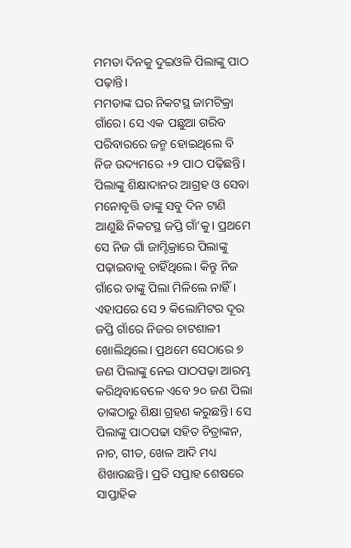ମମତା ଦିନକୁ ଦୁଇଓଳି ପିଲାଙ୍କୁ ପାଠ ପଢ଼ାନ୍ତି।
ମମତାଙ୍କ ଘର ନିକଟସ୍ଥ ଜାମଟିକ୍ରା ଗାଁରେ। ସେ ଏକ ପଛୁଆ ଗରିବ ପରିବାରରେ ଜନ୍ମ ହୋଇଥିଲେ ବି ନିଜ ଉଦ୍ୟମରେ +୨ ପାଠ ପଢ଼ିଛନ୍ତି। ପିଲାଙ୍କୁ ଶିକ୍ଷାଦାନର ଆଗ୍ରହ ଓ ସେବା ମନୋବୃତ୍ତି ତାଙ୍କୁ ସବୁ ଦିନ ଟାଣି ଆଣୁଛି ନିକଟସ୍ଥ ଜପ୍ତି ଗାଁ’କୁ। ପ୍ରଥମେ ସେ ନିଜ ଗାଁ ଜାମ୍ଟିକ୍ରାରେ ପିଲାଙ୍କୁ ପଢ଼ାଇବାକୁ ଚାହିଁଥିଲେ। କିନ୍ତୁ ନିଜ ଗାଁରେ ତାଙ୍କୁ ପିଲା ମିଳିଲେ ନାହିଁ। ଏହାପରେ ସେ ୨ କିଲୋମିଟର ଦୂର ଜପ୍ତି ଗାଁରେ ନିଜର ଚାଟଶାଳୀ ଖୋଲିଥିଲେ। ପ୍ରଥମେ ସେଠାରେ ୭ ଜଣ ପିଲାଙ୍କୁ ନେଇ ପାଠପଢ଼ା ଆରମ୍ଭ କରିଥିବାବେଳେ ଏବେ ୨୦ ଜଣ ପିଲା ତାଙ୍କଠାରୁ ଶିକ୍ଷା ଗ୍ରହଣ କରୁଛନ୍ତି। ସେ ପିଲାଙ୍କୁ ପାଠପଢା ସହିତ ଚିତ୍ରାଙ୍କନ, ନାଚ, ଗୀତ, ଖେଳ ଆଦି ମଧ୍ୟ ଶିଖାଉଛନ୍ତି। ପ୍ରତି ସପ୍ତାହ ଶେଷରେ ସାପ୍ତାହିକ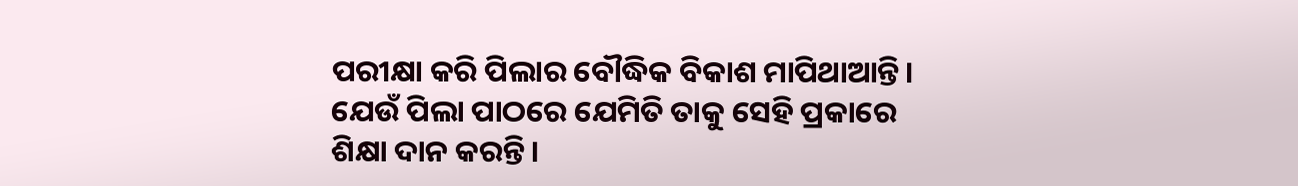ପରୀକ୍ଷା କରି ପିଲାର ବୌଦ୍ଧିକ ବିକାଶ ମାପିଥାଆନ୍ତି। ଯେଉଁ ପିଲା ପାଠରେ ଯେମିତି ତାକୁ ସେହି ପ୍ରକାରେ ଶିକ୍ଷା ଦାନ କରନ୍ତି।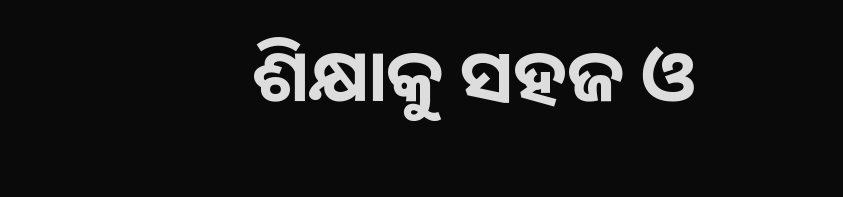ଶିକ୍ଷାକୁ ସହଜ ଓ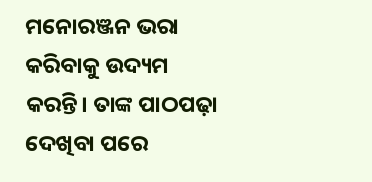ମନୋରଞ୍ଜନ ଭରା କରିବାକୁ ଉଦ୍ୟମ କରନ୍ତି। ତାଙ୍କ ପାଠପଢ଼ା ଦେଖିବା ପରେ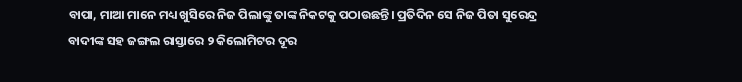ବାପା, ମାଆ ମାନେ ମଧ୍ୟ ଖୁସିରେ ନିଜ ପିଲାଙ୍କୁ ତାଙ୍କ ନିକଟକୁ ପଠାଉଛନ୍ତି। ପ୍ରତିଦିନ ସେ ନିଜ ପିତା ସୁରେନ୍ଦ୍ର ବାଦୀଙ୍କ ସହ ଜଙ୍ଗଲ ରାସ୍ତାରେ ୨ କିଲୋମିଟର ଦୂର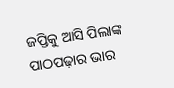ଜପ୍ତିକୁ ଆସି ପିଲାଙ୍କ ପାଠପଢ଼ାର ଭାର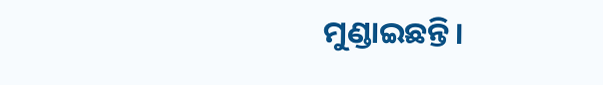ମୁଣ୍ଡାଇଛନ୍ତି।